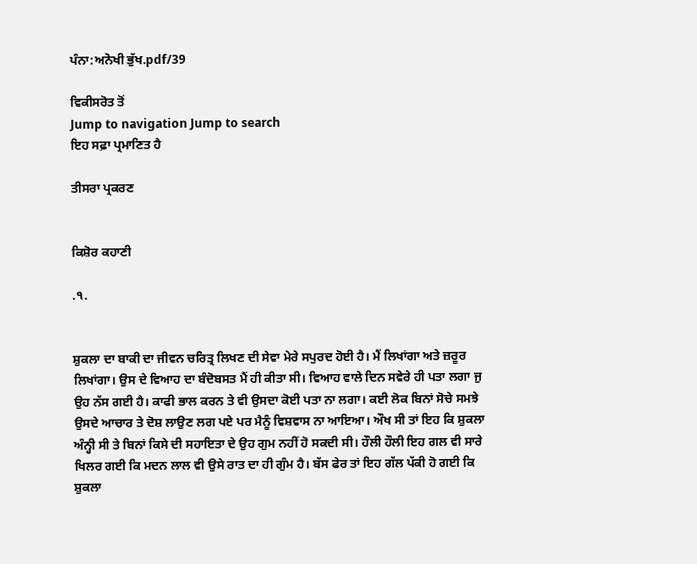ਪੰਨਾ:ਅਨੋਖੀ ਭੁੱਖ.pdf/39

ਵਿਕੀਸਰੋਤ ਤੋਂ
Jump to navigation Jump to search
ਇਹ ਸਫ਼ਾ ਪ੍ਰਮਾਣਿਤ ਹੈ

ਤੀਸਰਾ ਪ੍ਰਕਰਣ


ਕਿਸ਼ੋਰ ਕਹਾਣੀ

.੧.


ਸ਼ੁਕਲਾ ਦਾ ਬਾਕੀ ਦਾ ਜੀਵਨ ਚਰਿਤ੍ਰ ਲਿਖਣ ਦੀ ਸੇਵਾ ਮੇਰੇ ਸਪੁਰਦ ਹੋਈ ਹੈ। ਮੈਂ ਲਿਖਾਂਗਾ ਅਤੇ ਜ਼ਰੂਰ ਲਿਖਾਂਗਾ। ਉਸ ਦੇ ਵਿਆਹ ਦਾ ਬੰਦੋਬਸਤ ਮੈਂ ਹੀ ਕੀਤਾ ਸੀ। ਵਿਆਹ ਵਾਲੇ ਦਿਨ ਸਵੇਰੇ ਹੀ ਪਤਾ ਲਗਾ ਜੁ ਉਹ ਨੱਸ ਗਈ ਹੈ। ਕਾਫੀ ਭਾਲ ਕਰਨ ਤੇ ਵੀ ਉਸਦਾ ਕੋਈ ਪਤਾ ਨਾ ਲਗਾ। ਕਈ ਲੋਕ ਬਿਨਾਂ ਸੋਚੇ ਸਮਝੇ ਉਸਦੇ ਆਚਾਰ ਤੇ ਦੋਸ਼ ਲਾਉਣ ਲਗ ਪਏ ਪਰ ਮੈਨੂੰ ਵਿਸ਼ਵਾਸ ਨਾ ਆਇਆ। ਔਖ ਸੀ ਤਾਂ ਇਹ ਕਿ ਸ਼ੁਕਲਾ ਅੰਨ੍ਹੀ ਸੀ ਤੇ ਬਿਨਾਂ ਕਿਸੇ ਦੀ ਸਹਾਇਤਾ ਦੇ ਉਹ ਗੁਮ ਨਹੀਂ ਹੋ ਸਕਦੀ ਸੀ। ਹੌਲੀ ਹੌਲੀ ਇਹ ਗਲ ਵੀ ਸਾਰੇ ਖਿਲਰ ਗਈ ਕਿ ਮਦਨ ਲਾਲ ਵੀ ਉਸੇ ਰਾਤ ਦਾ ਹੀ ਗੁੰਮ ਹੈ। ਬੱਸ ਫੇਰ ਤਾਂ ਇਹ ਗੱਲ ਪੱਕੀ ਹੋ ਗਈ ਕਿ ਸ਼ੁਕਲਾ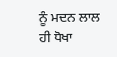ਨੂੰ ਮਦਨ ਲਾਲ ਹੀ ਧੋਖਾ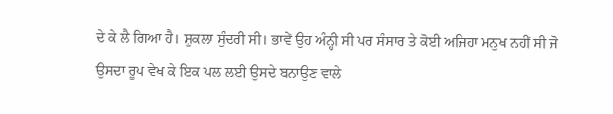ਦੇ ਕੇ ਲੈ ਗਿਆ ਹੈ। ਸ਼ੁਕਲਾ ਸੁੰਦਰੀ ਸੀ। ਭਾਵੇਂ ਉਹ ਅੰਨ੍ਹੀ ਸੀ ਪਰ ਸੰਸਾਰ ਤੇ ਕੋਈ ਅਜਿਹਾ ਮਨੁਖ ਨਹੀਂ ਸੀ ਜੋ ਉਸਦਾ ਰੂਪ ਵੇਖ ਕੇ ਇਕ ਪਲ ਲਈ ਉਸਦੇ ਬਨਾਉਣ ਵਾਲੇ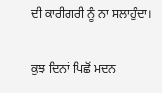ਦੀ ਕਾਰੀਗਰੀ ਨੂੰ ਨਾ ਸਲਾਹੁੰਦਾ।

ਕੁਝ ਦਿਨਾਂ ਪਿਛੋਂ ਮਦਨ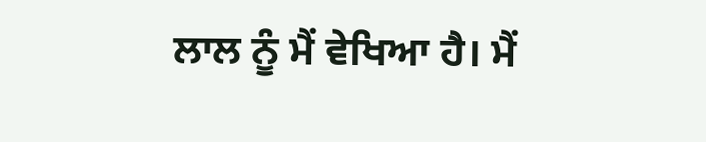ਲਾਲ ਨੂੰ ਮੈਂ ਵੇਖਿਆ ਹੈ। ਮੈਂ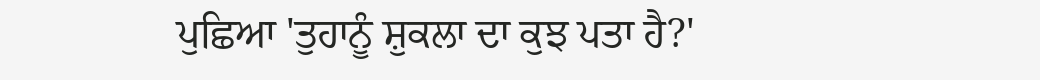ਪੁਛਿਆ 'ਤੁਹਾਨੂੰ ਸ਼ੁਕਲਾ ਦਾ ਕੁਝ ਪਤਾ ਹੈ?'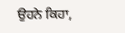ਉਹਨੇ ਕਿਹਾ,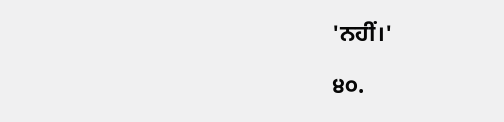'ਨਹੀਂ।'

੪੦.